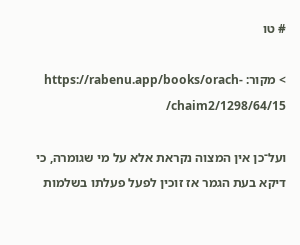# טו

> מקור: https://rabenu.app/books/orach-chaim2/1298/64/15/

ועל־כן אין המצוה נקראת אלא על מי שגומרה, כי דיקא בעת הגמר אז זוכין לפעל פעלתו בשלמות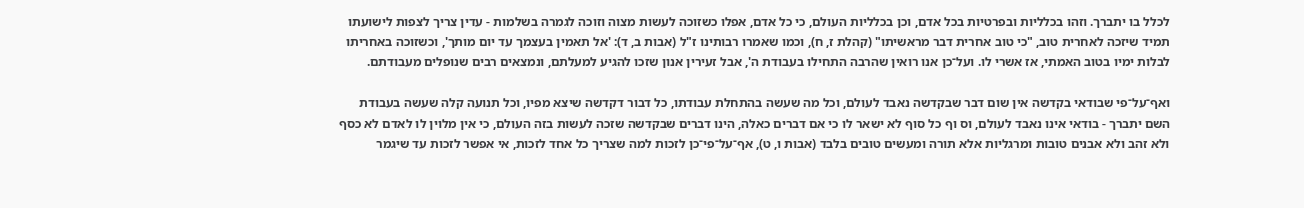לכלל בו יתברך. וזהו בכלליות ובפרטיות בכל אדם, וכן בכלליות העולם, כי כל אדם, אפלו כשזוכה לעשות מצוה וזוכה לגמרה בשלמות - עדין צריך לצפות לישועתו תמיד שיזכה לאחרית טוב, "כי טוב אחרית דבר מראשיתו" (קהלת ז, ח), וכמו שאמרו רבותינו ז"ל (אבות ב, ד): 'אל תאמין בעצמך עד יום מותך', וכשזוכה באחריתו לבלות ימיו בטוב האמתי, אז אשרי לו. ועל־כן אנו רואין שהרבה התחילו בעבודת ה', אבל זעירין אנון שזכו להגיע למעלתם, ונמצאים רבים שנופלים מעבודתם.

ואף־על־פי שבודאי בקדשה אין שום דבר שבקדשה נאבד לעולם, וכל מה שעשה בהתחלת עבודתו, כל דבור דקדשה שיצא מפיו, וכל תנועה קלה שעשה בעבודת השם יתברך - בודאי אינו נאבד לעולם, וס וף כל סוף לא ישאר לו כי אם דברים כאלה, הינו דברים שבקדשה שזכה לעשות בזה העולם, כי אין מלוין לו לאדם לא כסף ולא זהב ולא אבנים טובות ומרגליות אלא תורה ומעשים טובים בלבד (אבות ו, ט), אף־על־פי־כן לזכות למה שצריך כל אחד לזכות, אי אפשר לזכות עד שיגמר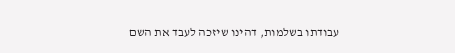עבודתו בשלמות, דהינו שיזכה לעבד את השם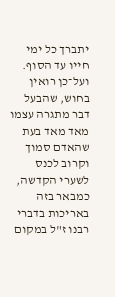יתברך כל ימי חייו עד הסוף. ועל־כן רואין בחוש, שהבעל דבר מתגרה עצמו מאד מאד בעת שהאדם סמוך וקרוב לכנס לשערי הקדשה, כמבאר בזה באריכות בדברי רבנו ז"ל במקום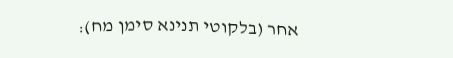אחר (בלקוטי תנינא סימן מח):